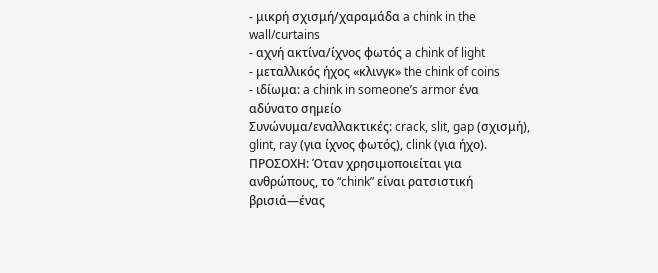- μικρή σχισμή/χαραμάδα a chink in the wall/curtains
- αχνή ακτίνα/ίχνος φωτός a chink of light
- μεταλλικός ήχος «κλινγκ» the chink of coins
- ιδίωμα: a chink in someone’s armor ένα αδύνατο σημείο
Συνώνυμα/εναλλακτικές: crack, slit, gap (σχισμή), glint, ray (για ίχνος φωτός), clink (για ήχο).
ΠΡΟΣΟΧΗ: Όταν χρησιμοποιείται για ανθρώπους, το “chink” είναι ρατσιστική βρισιά—ένας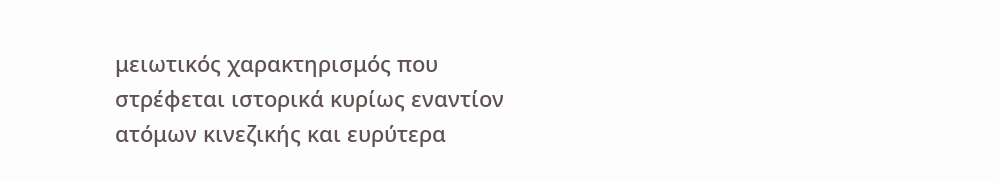μειωτικός χαρακτηρισμός που στρέφεται ιστορικά κυρίως εναντίον ατόμων κινεζικής και ευρύτερα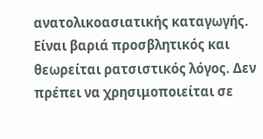ανατολικοασιατικής καταγωγής. Είναι βαριά προσβλητικός και θεωρείται ρατσιστικός λόγος. Δεν πρέπει να χρησιμοποιείται σε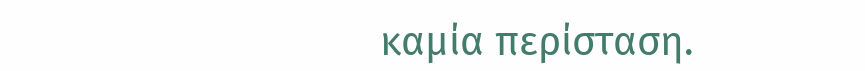καμία περίσταση.